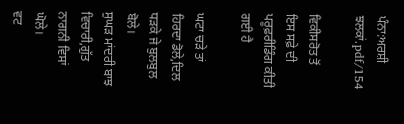ਪੰਨਾ:ਅਰਸ਼ੀ ਝਲਕਾਂ.pdf/154

ਵਿਕੀਸਰੋਤ ਤੋਂ
ਇਸ ਸਫ਼ੇ ਦੀ ਪਰੂਫ਼ਰੀਡਿੰਗ ਕੀਤੀ ਗਈ ਹੈ

ਘਟਾ ਚੜੇ ਤਾਂ ਹਿਰਦਾ ਡੋਲੇ,ਦਿਲ ਧੜਕੇ ਜੇ ਬੁਲਬੁਲ ਬੋਲੇ।
ਸੁਘੜ ਮਾਂਦਰੀ ਬਾਝ ਵਿਚਾਰੀ,ਗੁੱਤ ਨਾਗਨੀ ਵਿਸਾਂ ਘੋਲੇ।
ਵਟ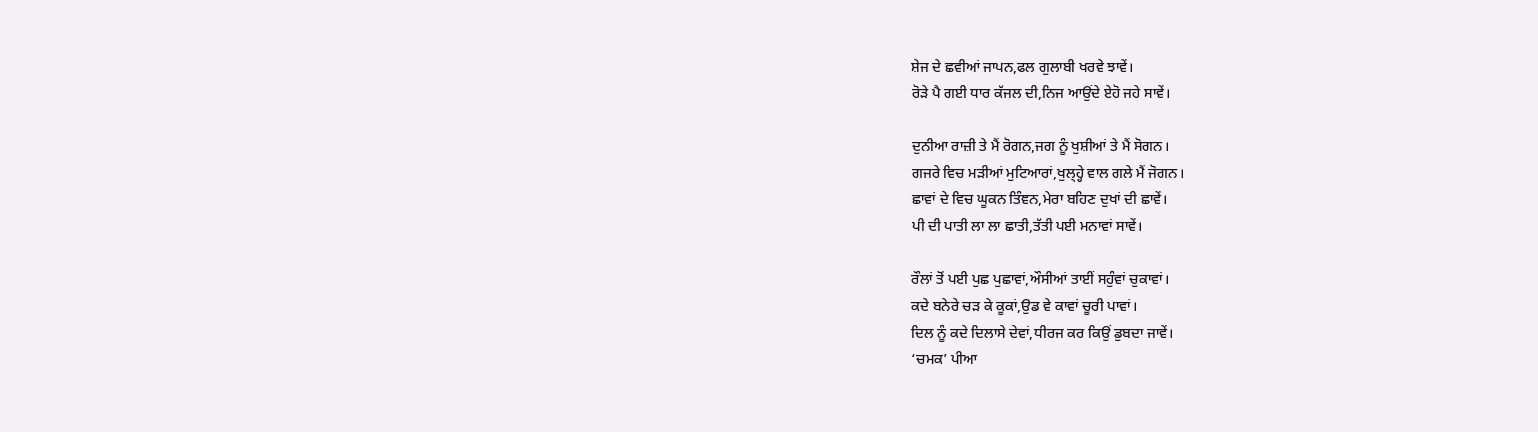ਸ਼ੇਜ ਦੇ ਛਵੀਆਂ ਜਾਪਨ,ਫਲ ਗੁਲਾਬੀ ਖਰਵੇ ਝਾਵੇਂ।
ਰੋੜੇ ਪੈ ਗਈ ਧਾਰ ਕੱਜਲ ਦੀ,ਨਿਜ ਆਉਂਦੇ ਏਹੋ ਜਹੇ ਸਾਵੇਂ।

ਦੁਨੀਆ ਰਾਜ਼ੀ ਤੇ ਮੈਂ ਰੋਗਨ,ਜਗ ਨੂੰ ਖੁਸ਼ੀਆਂ ਤੇ ਮੈਂ ਸੋਗਨ।
ਗਜਰੇ ਵਿਚ ਮੜੀਆਂ ਮੁਟਿਆਰਾਂ,ਖੁਲ੍ਹ੍ਹੇ ਵਾਲ ਗਲੇ ਮੈਂ ਜੋਗਨ।
ਛਾਵਾਂ ਦੇ ਵਿਚ ਘੂਕਨ ਤਿੰਞਨ,ਮੇਰਾ ਬਹਿਣ ਦੁਖਾਂ ਦੀ ਛਾਵੇਂ।
ਪੀ ਦੀ ਪਾਤੀ ਲਾ ਲਾ ਛਾਤੀ,ਤੱਤੀ ਪਈ ਮਨਾਵਾਂ ਸਾਵੇਂ।

ਰੌਲਾਂ ਤੋਂ ਪਈ ਪੁਛ ਪੁਛਾਵਾਂ,ਔਸੀਆਂ ਤਾਈਂ ਸਹੁੰਵਾਂ ਚੁਕਾਵਾਂ।
ਕਦੇ ਬਨੇਰੇ ਚੜ ਕੇ ਕੂਕਾਂ,ਉਡ ਵੇ ਕਾਵਾਂ ਚੂਰੀ ਪਾਵਾਂ।
ਦਿਲ ਨੂੰ ਕਦੇ ਦਿਲਾਸੇ ਦੇਵਾਂ,ਧੀਰਜ ਕਰ ਕਿਉਂ ਡੁਬਦਾ ਜਾਵੇਂ।
‘ਚਮਕ’ ਪੀਆ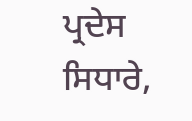ਪ੍ਰਦੇਸ ਸਿਧਾਰੇ,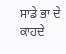ਸਾਡੇ ਭਾ ਦੇ ਕਾਹਦੇ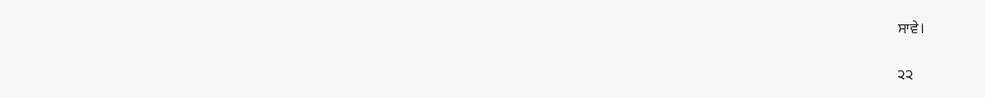ਸਾਵੇ।

੨੨